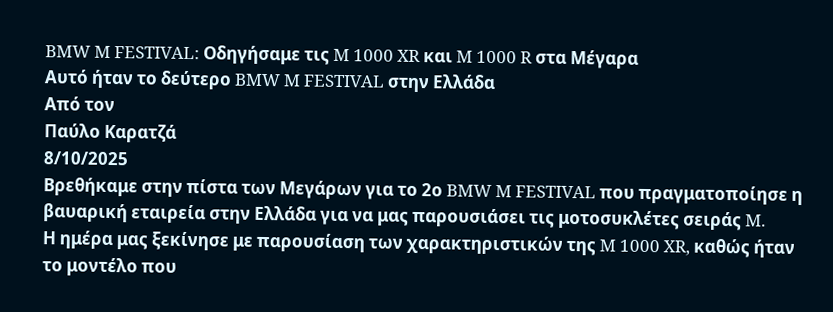BMW M FESTIVAL: Οδηγήσαμε τις M 1000 XR και M 1000 R στα Μέγαρα
Αυτό ήταν το δεύτερο BMW M FESTIVAL στην Ελλάδα
Από τον
Παύλο Καρατζά
8/10/2025
Βρεθήκαμε στην πίστα των Μεγάρων για το 2ο BMW M FESTIVAL που πραγματοποίησε η βαυαρική εταιρεία στην Ελλάδα για να μας παρουσιάσει τις μοτοσυκλέτες σειράς M.
Η ημέρα μας ξεκίνησε με παρουσίαση των χαρακτηριστικών της M 1000 XR, καθώς ήταν το μοντέλο που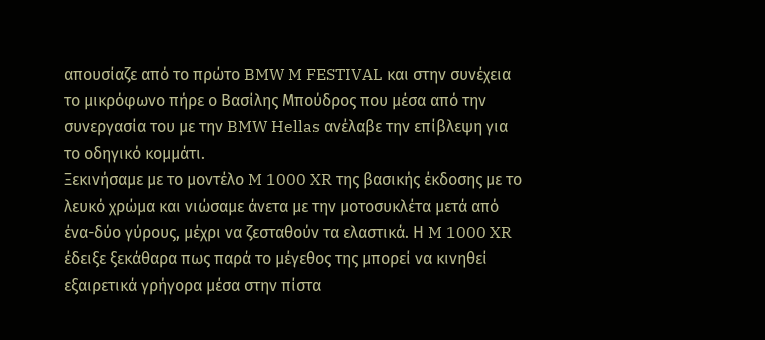απουσίαζε από το πρώτο BMW M FESTIVAL και στην συνέχεια το μικρόφωνο πήρε ο Βασίλης Μπούδρος που μέσα από την συνεργασία του με την BMW Hellas ανέλαβε την επίβλεψη για το οδηγικό κομμάτι.
Ξεκινήσαμε με το μοντέλο M 1000 XR της βασικής έκδοσης με το λευκό χρώμα και νιώσαμε άνετα με την μοτοσυκλέτα μετά από ένα-δύο γύρους, μέχρι να ζεσταθούν τα ελαστικά. Η M 1000 XR έδειξε ξεκάθαρα πως παρά το μέγεθος της μπορεί να κινηθεί εξαιρετικά γρήγορα μέσα στην πίστα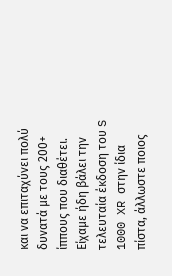και να επιταχύνει πολύ δυνατά με τους 200+ ίππους που διαθέτει. Είχαμε ήδη βάλει την τελευταία έκδοση του S 1000 XR στην ίδια πίστα, άλλωστε ποιος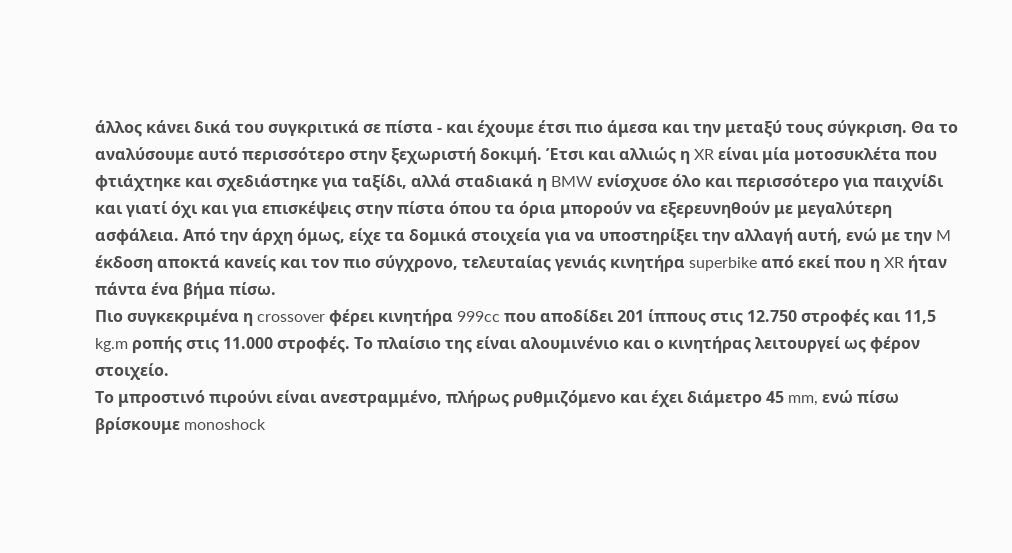άλλος κάνει δικά του συγκριτικά σε πίστα - και έχουμε έτσι πιο άμεσα και την μεταξύ τους σύγκριση. Θα το αναλύσουμε αυτό περισσότερο στην ξεχωριστή δοκιμή. Έτσι και αλλιώς η XR είναι μία μοτοσυκλέτα που φτιάχτηκε και σχεδιάστηκε για ταξίδι, αλλά σταδιακά η BMW ενίσχυσε όλο και περισσότερο για παιχνίδι και γιατί όχι και για επισκέψεις στην πίστα όπου τα όρια μπορούν να εξερευνηθούν με μεγαλύτερη ασφάλεια. Από την άρχη όμως, είχε τα δομικά στοιχεία για να υποστηρίξει την αλλαγή αυτή, ενώ με την M έκδοση αποκτά κανείς και τον πιο σύγχρονο, τελευταίας γενιάς κινητήρα superbike από εκεί που η XR ήταν πάντα ένα βήμα πίσω.
Πιο συγκεκριμένα η crossover φέρει κινητήρα 999cc που αποδίδει 201 ίππους στις 12.750 στροφές και 11,5 kg.m ροπής στις 11.000 στροφές. Το πλαίσιο της είναι αλουμινένιο και ο κινητήρας λειτουργεί ως φέρον στοιχείο.
Το μπροστινό πιρούνι είναι ανεστραμμένο, πλήρως ρυθμιζόμενο και έχει διάμετρο 45 mm, ενώ πίσω βρίσκουμε monoshock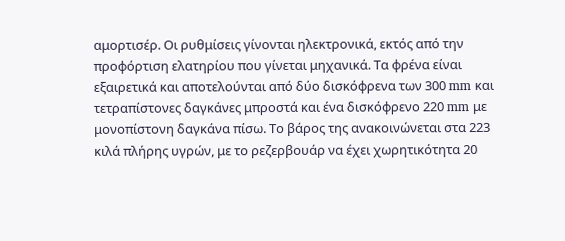αμορτισέρ. Οι ρυθμίσεις γίνονται ηλεκτρονικά, εκτός από την προφόρτιση ελατηρίου που γίνεται μηχανικά. Τα φρένα είναι εξαιρετικά και αποτελούνται από δύο δισκόφρενα των 300 mm και τετραπίστονες δαγκάνες μπροστά και ένα δισκόφρενο 220 mm με μονοπίστονη δαγκάνα πίσω. Το βάρος της ανακοινώνεται στα 223 κιλά πλήρης υγρών, με το ρεζερβουάρ να έχει χωρητικότητα 20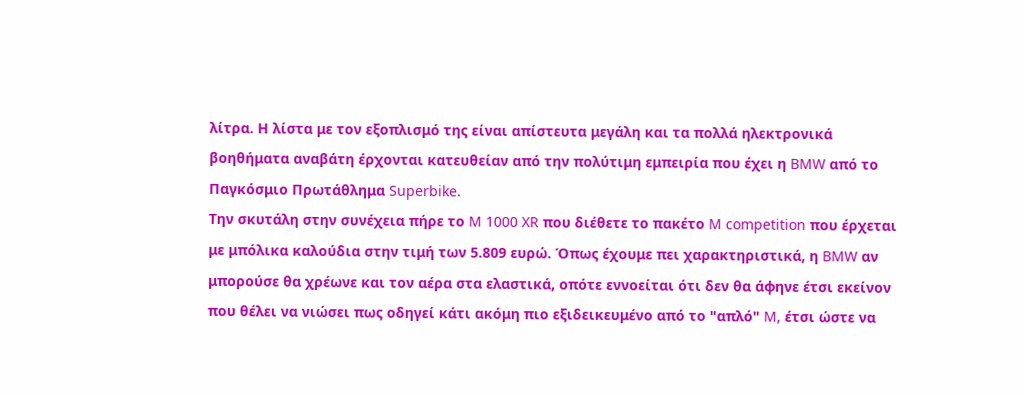λίτρα. Η λίστα με τον εξοπλισμό της είναι απίστευτα μεγάλη και τα πολλά ηλεκτρονικά βοηθήματα αναβάτη έρχονται κατευθείαν από την πολύτιμη εμπειρία που έχει η BMW από το Παγκόσμιο Πρωτάθλημα Superbike.
Την σκυτάλη στην συνέχεια πήρε το M 1000 XR που διέθετε το πακέτο M competition που έρχεται με μπόλικα καλούδια στην τιμή των 5.809 ευρώ. Όπως έχουμε πει χαρακτηριστικά, η BMW αν μπορούσε θα χρέωνε και τον αέρα στα ελαστικά, οπότε εννοείται ότι δεν θα άφηνε έτσι εκείνον που θέλει να νιώσει πως οδηγεί κάτι ακόμη πιο εξιδεικευμένο από το "απλό" M, έτσι ώστε να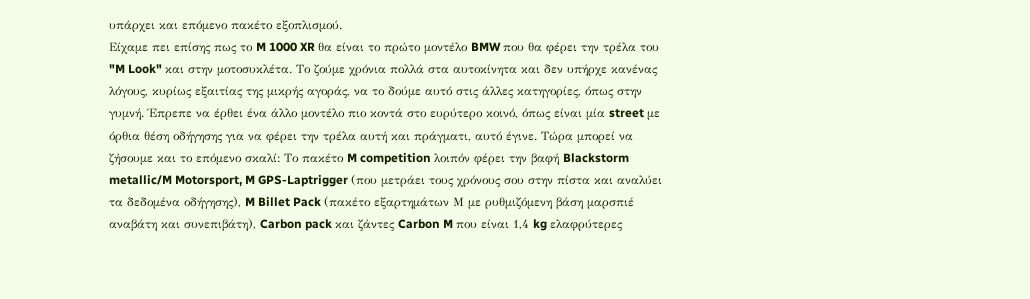υπάρχει και επόμενο πακέτο εξοπλισμού.
Είχαμε πει επίσης πως το M 1000 XR θα είναι το πρώτο μοντέλο BMW που θα φέρει την τρέλα του "M Look" και στην μοτοσυκλέτα. Το ζούμε χρόνια πολλά στα αυτοκίνητα και δεν υπήρχε κανένας λόγους, κυρίως εξαιτίας της μικρής αγοράς, να το δούμε αυτό στις άλλες κατηγορίες, όπως στην γυμνή. Έπρεπε να έρθει ένα άλλο μοντέλο πιο κοντά στο ευρύτερο κοινό, όπως είναι μία street με όρθια θέση οδήγησης για να φέρει την τρέλα αυτή και πράγματι, αυτό έγινε. Τώρα μπορεί να ζήσουμε και το επόμενο σκαλί: Το πακέτο M competition λοιπόν φέρει την βαφή Blackstorm metallic/M Motorsport, M GPS-Laptrigger (που μετράει τους χρόνους σου στην πίστα και αναλύει τα δεδομένα οδήγησης), M Billet Pack (πακέτο εξαρτημάτων Μ με ρυθμιζόμενη βάση μαρσπιέ αναβάτη και συνεπιβάτη), Carbon pack και ζάντες Carbon M που είναι 1,4 kg ελαφρύτερες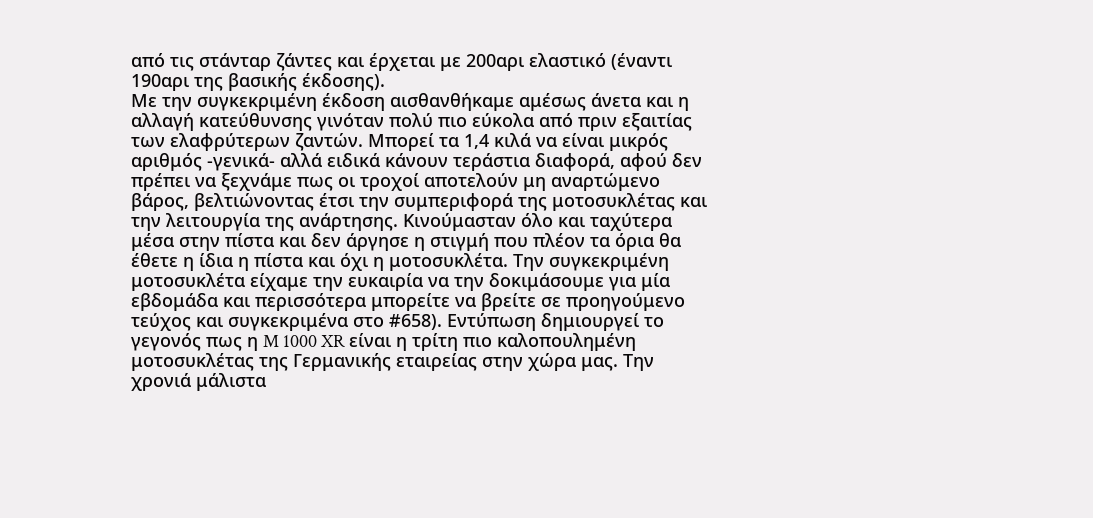από τις στάνταρ ζάντες και έρχεται με 200αρι ελαστικό (έναντι 190αρι της βασικής έκδοσης).
Με την συγκεκριμένη έκδοση αισθανθήκαμε αμέσως άνετα και η αλλαγή κατεύθυνσης γινόταν πολύ πιο εύκολα από πριν εξαιτίας των ελαφρύτερων ζαντών. Μπορεί τα 1,4 κιλά να είναι μικρός αριθμός -γενικά- αλλά ειδικά κάνουν τεράστια διαφορά, αφού δεν πρέπει να ξεχνάμε πως οι τροχοί αποτελούν μη αναρτώμενο βάρος, βελτιώνοντας έτσι την συμπεριφορά της μοτοσυκλέτας και την λειτουργία της ανάρτησης. Κινούμασταν όλο και ταχύτερα μέσα στην πίστα και δεν άργησε η στιγμή που πλέον τα όρια θα έθετε η ίδια η πίστα και όχι η μοτοσυκλέτα. Την συγκεκριμένη μοτοσυκλέτα είχαμε την ευκαιρία να την δοκιμάσουμε για μία εβδομάδα και περισσότερα μπορείτε να βρείτε σε προηγούμενο τεύχος και συγκεκριμένα στο #658). Εντύπωση δημιουργεί το γεγονός πως η M 1000 XR είναι η τρίτη πιο καλοπουλημένη μοτοσυκλέτας της Γερμανικής εταιρείας στην χώρα μας. Την χρονιά μάλιστα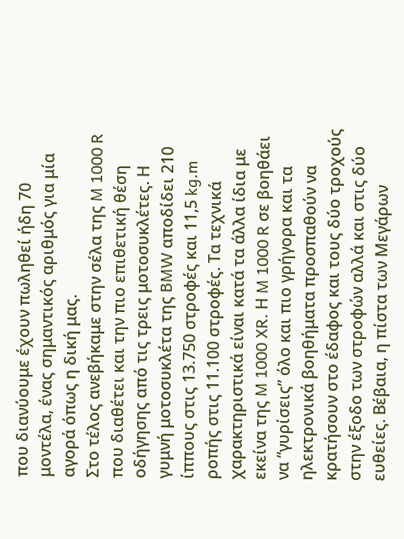που διανύουμε έχουν πωληθεί ήδη 70 μοντέλα, ένας σημαντικός αριθμός για μία αγορά όπως η δική μας.
Στο τέλος ανεβήκαμε στην σέλα της M 1000 R που διαθέτει και την πιο επιθετική θέση οδήγησης από τις τρεις μοτοσυκλέτες. Η γυμνή μοτοσυκλέτα της BMW αποδίδει 210 ίππους στις 13.750 στροφές και 11,5 kg.m ροπής στις 11.100 στροφές. Τα τεχνικά χαρακτηριστικά είναι κατά τα άλλα ίδια με εκείνα της M 1000 XR. Η M 1000 R σε βοηθάει να “γυρίσεις” όλο και πιο γρήγορα και τα ηλεκτρονικά βοηθήματα προσπαθούν να κρατήσουν στο έδαφος και τους δύο τροχούς στην έξοδο των στροφών αλλά και στις δύο ευθείες. Βέβαια, η πίστα των Μεγάρων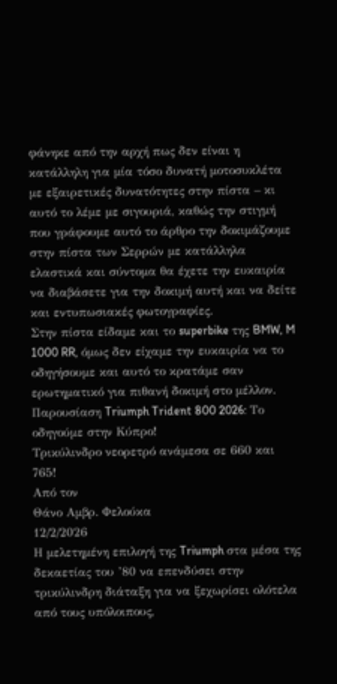φάνηκε από την αρχή πως δεν είναι η κατάλληλη για μία τόσο δυνατή μοτοσυκλέτα με εξαιρετικές δυνατότητες στην πίστα – κι αυτό το λέμε με σιγουριά, καθώς την στιγμή που γράφουμε αυτό το άρθρο την δοκιμάζουμε στην πίστα των Σερρών με κατάλληλα ελαστικά και σύντομα θα έχετε την ευκαιρία να διαβάσετε για την δοκιμή αυτή και να δείτε και εντυπωσιακές φωτογραφίες.
Στην πίστα είδαμε και το superbike της BMW, M 1000 RR, όμως δεν είχαμε την ευκαιρία να το οδηγήσουμε και αυτό το κρατάμε σαν ερωτηματικό για πιθανή δοκιμή στο μέλλον.
Παρουσίαση Triumph Trident 800 2026: Το οδηγούμε στην Κύπρο!
Τρικύλινδρο νεορετρό ανάμεσα σε 660 και 765!
Από τον
Θάνο Αμβρ. Φελούκα
12/2/2026
Η μελετημένη επιλογή της Triumph στα μέσα της δεκαετίας του ’80 να επενδύσει στην τρικύλινδρη διάταξη για να ξεχωρίσει ολότελα από τους υπόλοιπους,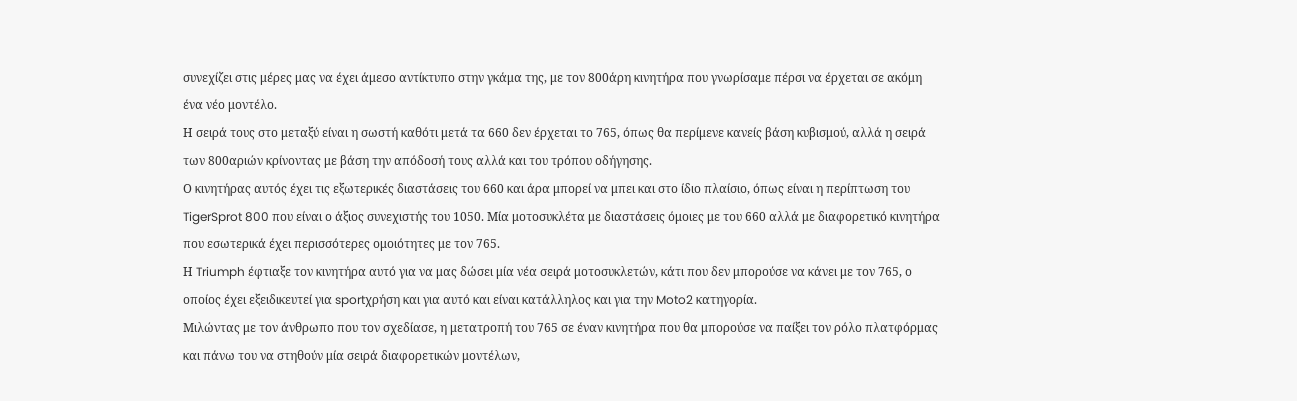συνεχίζει στις μέρες μας να έχει άμεσο αντίκτυπο στην γκάμα της, με τον 800άρη κινητήρα που γνωρίσαμε πέρσι να έρχεται σε ακόμη ένα νέο μοντέλο.
Η σειρά τους στο μεταξύ είναι η σωστή καθότι μετά τα 660 δεν έρχεται το 765, όπως θα περίμενε κανείς βάση κυβισμού, αλλά η σειρά των 800αριών κρίνοντας με βάση την απόδοσή τους αλλά και του τρόπου οδήγησης.
Ο κινητήρας αυτός έχει τις εξωτερικές διαστάσεις του 660 και άρα μπορεί να μπει και στο ίδιο πλαίσιο, όπως είναι η περίπτωση του TigerSprot 800 που είναι ο άξιος συνεχιστής του 1050. Μία μοτοσυκλέτα με διαστάσεις όμοιες με του 660 αλλά με διαφορετικό κινητήρα που εσωτερικά έχει περισσότερες ομοιότητες με τον 765.
Η Triumph έφτιαξε τον κινητήρα αυτό για να μας δώσει μία νέα σειρά μοτοσυκλετών, κάτι που δεν μπορούσε να κάνει με τον 765, ο οποίος έχει εξειδικευτεί για sportχρήση και για αυτό και είναι κατάλληλος και για την Moto2 κατηγορία.
Μιλώντας με τον άνθρωπο που τον σχεδίασε, η μετατροπή του 765 σε έναν κινητήρα που θα μπορούσε να παίξει τον ρόλο πλατφόρμας και πάνω του να στηθούν μία σειρά διαφορετικών μοντέλων,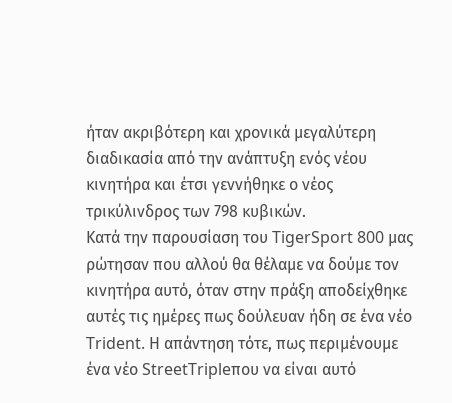ήταν ακριβότερη και χρονικά μεγαλύτερη διαδικασία από την ανάπτυξη ενός νέου κινητήρα και έτσι γεννήθηκε ο νέος τρικύλινδρος των 798 κυβικών.
Κατά την παρουσίαση του TigerSport 800 μας ρώτησαν που αλλού θα θέλαμε να δούμε τον κινητήρα αυτό, όταν στην πράξη αποδείχθηκε αυτές τις ημέρες πως δούλευαν ήδη σε ένα νέο Trident. Η απάντηση τότε, πως περιμένουμε ένα νέο StreetTripleπου να είναι αυτό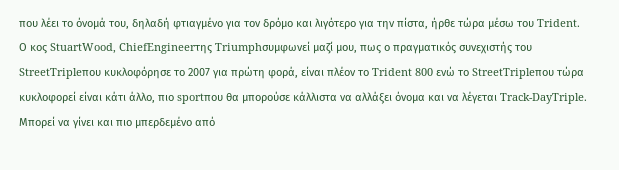που λέει το όνομά του, δηλαδή φτιαγμένο για τον δρόμο και λιγότερο για την πίστα, ήρθε τώρα μέσω του Trident.
Ο κος StuartWood, ChiefEngineerτης Triumphσυμφωνεί μαζί μου, πως ο πραγματικός συνεχιστής του StreetTripleπου κυκλοφόρησε το 2007 για πρώτη φορά, είναι πλέον το Trident 800 ενώ το StreetTripleπου τώρα κυκλοφορεί είναι κάτι άλλο, πιο sportπου θα μπορούσε κάλλιστα να αλλάξει όνομα και να λέγεται Track-DayTriple. Μπορεί να γίνει και πιο μπερδεμένο από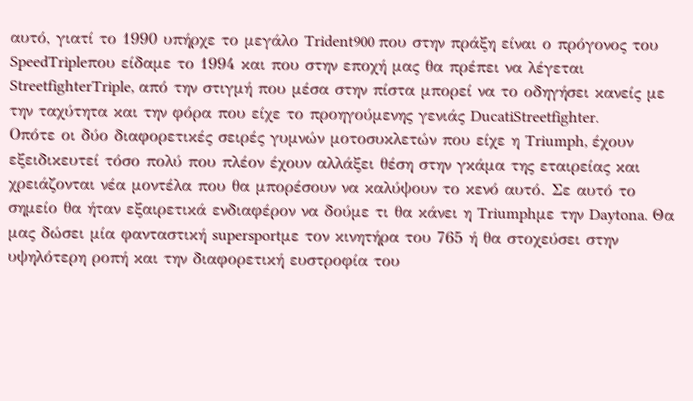αυτό, γιατί το 1990 υπήρχε το μεγάλο Trident900 που στην πράξη είναι ο πρόγονος του SpeedTripleπου είδαμε το 1994 και που στην εποχή μας θα πρέπει να λέγεται StreetfighterTriple, από την στιγμή που μέσα στην πίστα μπορεί να το οδηγήσει κανείς με την ταχύτητα και την φόρα που είχε το προηγούμενης γενιάς DucatiStreetfighter.
Οπότε οι δύο διαφορετικές σειρές γυμνών μοτοσυκλετών που είχε η Triumph, έχουν εξειδικευτεί τόσο πολύ που πλέον έχουν αλλάξει θέση στην γκάμα της εταιρείας και χρειάζονται νέα μοντέλα που θα μπορέσουν να καλύψουν το κενό αυτό. Σε αυτό το σημείο θα ήταν εξαιρετικά ενδιαφέρον να δούμε τι θα κάνει η Triumphμε την Daytona. Θα μας δώσει μία φανταστική supersportμε τον κινητήρα του 765 ή θα στοχεύσει στην υψηλότερη ροπή και την διαφορετική ευστροφία του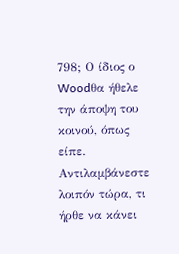798; Ο ίδιος ο Woodθα ήθελε την άποψη του κοινού, όπως είπε.
Αντιλαμβάνεστε λοιπόν τώρα, τι ήρθε να κάνει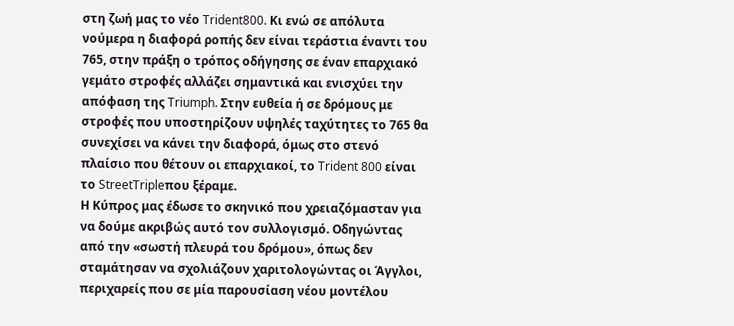στη ζωή μας το νέο Trident800. Κι ενώ σε απόλυτα νούμερα η διαφορά ροπής δεν είναι τεράστια έναντι του 765, στην πράξη ο τρόπος οδήγησης σε έναν επαρχιακό γεμάτο στροφές αλλάζει σημαντικά και ενισχύει την απόφαση της Triumph. Στην ευθεία ή σε δρόμους με στροφές που υποστηρίζουν υψηλές ταχύτητες το 765 θα συνεχίσει να κάνει την διαφορά, όμως στο στενό πλαίσιο που θέτουν οι επαρχιακοί, το Trident 800 είναι το StreetTripleπου ξέραμε.
Η Κύπρος μας έδωσε το σκηνικό που χρειαζόμασταν για να δούμε ακριβώς αυτό τον συλλογισμό. Οδηγώντας από την «σωστή πλευρά του δρόμου», όπως δεν σταμάτησαν να σχολιάζουν χαριτολογώντας οι Άγγλοι, περιχαρείς που σε μία παρουσίαση νέου μοντέλου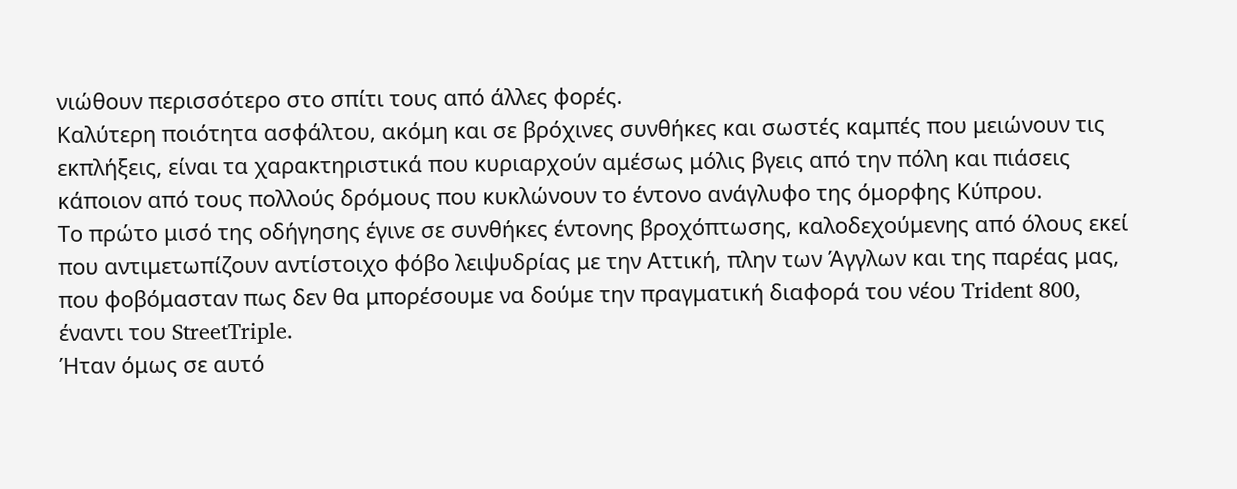νιώθουν περισσότερο στο σπίτι τους από άλλες φορές.
Καλύτερη ποιότητα ασφάλτου, ακόμη και σε βρόχινες συνθήκες και σωστές καμπές που μειώνουν τις εκπλήξεις, είναι τα χαρακτηριστικά που κυριαρχούν αμέσως μόλις βγεις από την πόλη και πιάσεις κάποιον από τους πολλούς δρόμους που κυκλώνουν το έντονο ανάγλυφο της όμορφης Κύπρου.
Το πρώτο μισό της οδήγησης έγινε σε συνθήκες έντονης βροχόπτωσης, καλοδεχούμενης από όλους εκεί που αντιμετωπίζουν αντίστοιχο φόβο λειψυδρίας με την Αττική, πλην των Άγγλων και της παρέας μας, που φοβόμασταν πως δεν θα μπορέσουμε να δούμε την πραγματική διαφορά του νέου Trident 800, έναντι του StreetTriple.
Ήταν όμως σε αυτό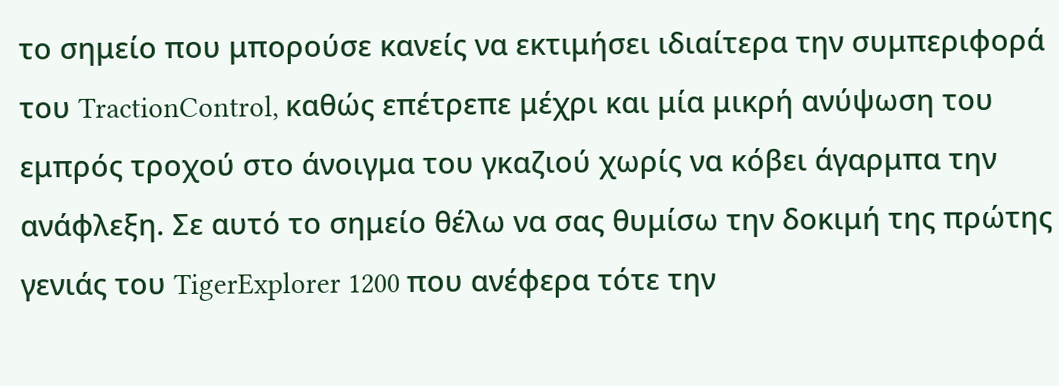το σημείο που μπορούσε κανείς να εκτιμήσει ιδιαίτερα την συμπεριφορά του TractionControl, καθώς επέτρεπε μέχρι και μία μικρή ανύψωση του εμπρός τροχού στο άνοιγμα του γκαζιού χωρίς να κόβει άγαρμπα την ανάφλεξη. Σε αυτό το σημείο θέλω να σας θυμίσω την δοκιμή της πρώτης γενιάς του TigerExplorer 1200 που ανέφερα τότε την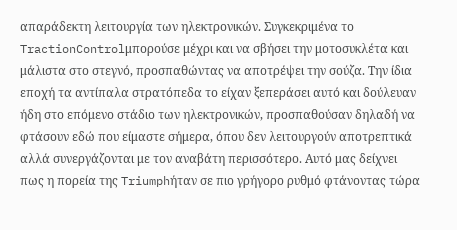απαράδεκτη λειτουργία των ηλεκτρονικών. Συγκεκριμένα το TractionControlμπορούσε μέχρι και να σβήσει την μοτοσυκλέτα και μάλιστα στο στεγνό, προσπαθώντας να αποτρέψει την σούζα. Την ίδια εποχή τα αντίπαλα στρατόπεδα το είχαν ξεπεράσει αυτό και δούλευαν ήδη στο επόμενο στάδιο των ηλεκτρονικών, προσπαθούσαν δηλαδή να φτάσουν εδώ που είμαστε σήμερα, όπου δεν λειτουργούν αποτρεπτικά αλλά συνεργάζονται με τον αναβάτη περισσότερο. Αυτό μας δείχνει πως η πορεία της Triumphήταν σε πιο γρήγορο ρυθμό φτάνοντας τώρα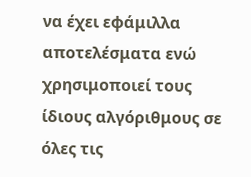να έχει εφάμιλλα αποτελέσματα ενώ χρησιμοποιεί τους ίδιους αλγόριθμους σε όλες τις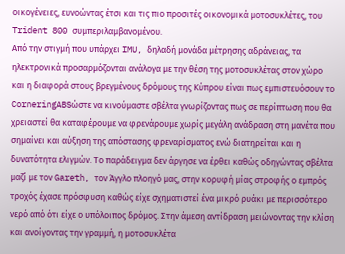οικογένειες, ευνοώντας έτσι και τις πιο προσιτές οικονομικά μοτοσυκλέτες, του Trident 800 συμπεριλαμβανομένου.
Από την στιγμή που υπάρχει IMU, δηλαδή μονάδα μέτρησης αδράνειας, τα ηλεκτρονικά προσαρμόζονται ανάλογα με την θέση της μοτοσυκλέτας στον χώρο και η διαφορά στους βρεγμένους δρόμους της Κύπρου είναι πως εμπιστευόσουν το CorneringABSώστε να κινούμαστε σβέλτα γνωρίζοντας πως σε περίπτωση που θα χρειαστεί θα καταφέρουμε να φρενάρουμε χωρίς μεγάλη ανάδραση στη μανέτα που σημαίνει και αύξηση της απόστασης φρεναρίσματος ενώ διατηρείται και η δυνατότητα ελιγμών. Το παράδειγμα δεν άργησε να έρθει καθώς οδηγώντας σβέλτα μαζί με τον Gareth, τον Άγγλο πλοηγό μας, στην κορυφή μίας στροφής ο εμπρός τροχός έχασε πρόσφυση καθώς είχε σχηματιστεί ένα μικρό ρυάκι με περισσότερο νερό από ότι είχε ο υπόλοιπος δρόμος. Στην άμεση αντίδραση μειώνοντας την κλίση και ανοίγοντας την γραμμή, η μοτοσυκλέτα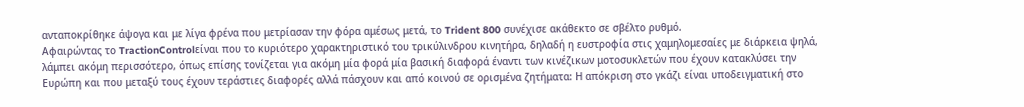ανταποκρίθηκε άψογα και με λίγα φρένα που μετρίασαν την φόρα αμέσως μετά, το Trident 800 συνέχισε ακάθεκτο σε σβέλτο ρυθμό.
Αφαιρώντας το TractionControlείναι που το κυριότερο χαρακτηριστικό του τρικύλινδρου κινητήρα, δηλαδή η ευστροφία στις χαμηλομεσαίες με διάρκεια ψηλά, λάμπει ακόμη περισσότερο, όπως επίσης τονίζεται για ακόμη μία φορά μία βασική διαφορά έναντι των κινέζικων μοτοσυκλετών που έχουν κατακλύσει την Ευρώπη και που μεταξύ τους έχουν τεράστιες διαφορές αλλά πάσχουν και από κοινού σε ορισμένα ζητήματα: Η απόκριση στο γκάζι είναι υποδειγματική στο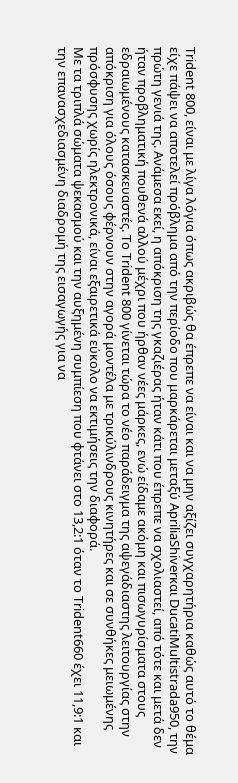Trident 800, είναι με λίγα λόγια όπως ακριβώς θα έπρεπε να είναι και να μην αξίζει συγχαρητήρια καθώς αυτό το θέμα είχε πάψει να αποτελεί πρόβλημα από την περίοδο που μαρκάρεται μεταξύ ApriliaShiverκαι DucatiMultistrada950, την πρώτη γενιά της. Ανάμεσα εκεί, η απόκριση της γκαζιέρας ήταν κάτι που έπρεπε να σχολιαστεί, από τότε και μετά δεν ήταν προβληματική πουθενά αλλού μέχρι που ήρθαν νέες μάρκες, ενώ είδαμε ακόμη και πισωγυρίσματα στους εδραιωμένους κατασκευαστές. Το Trident 800 γίνεται τώρα το νέο παράδειγμα της αψεγάδιαστης λειτουργίας στην απόκριση για όλους όσους φέρνουν στην αγορά μοντέλα με τρικύλινδρους κινητήρες και σε συνθήκες μειωμένης πρόσφυσης χωρίς ηλεκτρονικά, είναι εξαιρετικά εύκολο να εκτιμήσεις την διαφορά.
Με τα τριπλά σώματα ψεκασμού και την αυξημένη συμπίεση που φτάνει στο 13,2:1 όταν το Trident660 έχει 11,9:1 και την επανασχεδιασμένη διαδρομή της εισαγωγής για να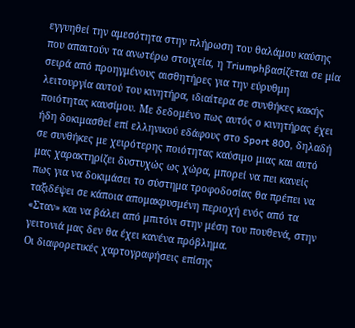εγγυηθεί την αμεσότητα στην πλήρωση του θαλάμου καύσης που απαιτούν τα ανωτέρω στοιχεία, η Triumphβασίζεται σε μία σειρά από προηγμένους αισθητήρες για την εύρυθμη λειτουργία αυτού του κινητήρα, ιδιαίτερα σε συνθήκες κακής ποιότητας καυσίμου. Με δεδομένο πως αυτός ο κινητήρας έχει ήδη δοκιμασθεί επί ελληνικού εδάφους στο Sport 800, δηλαδή σε συνθήκες με χειρότερης ποιότητας καύσιμο μιας και αυτό μας χαρακτηρίζει δυστυχώς ως χώρα, μπορεί να πει κανείς πως για να δοκιμάσει το σύστημα τροφοδοσίας θα πρέπει να ταξιδέψει σε κάποια απομακρυσμένη περιοχή ενός από τα «Σταν» και να βάλει από μπιτόνι στην μέση του πουθενά, στην γειτονιά μας δεν θα έχει κανένα πρόβλημα.
Οι διαφορετικές χαρτογραφήσεις επίσης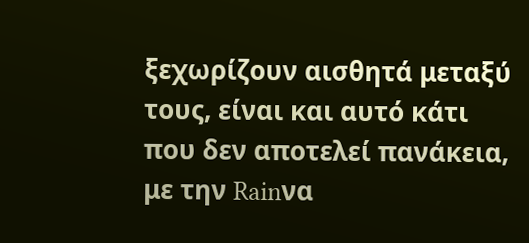ξεχωρίζουν αισθητά μεταξύ τους, είναι και αυτό κάτι που δεν αποτελεί πανάκεια, με την Rainνα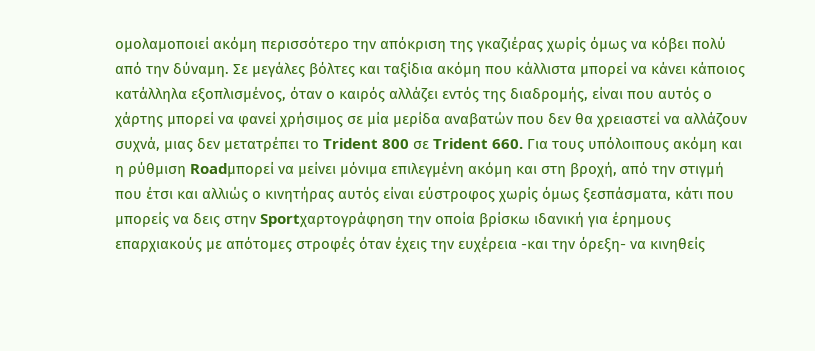ομολαμοποιεί ακόμη περισσότερο την απόκριση της γκαζιέρας χωρίς όμως να κόβει πολύ από την δύναμη. Σε μεγάλες βόλτες και ταξίδια ακόμη που κάλλιστα μπορεί να κάνει κάποιος κατάλληλα εξοπλισμένος, όταν ο καιρός αλλάζει εντός της διαδρομής, είναι που αυτός ο χάρτης μπορεί να φανεί χρήσιμος σε μία μερίδα αναβατών που δεν θα χρειαστεί να αλλάζουν συχνά, μιας δεν μετατρέπει το Trident 800 σε Trident 660. Για τους υπόλοιπους ακόμη και η ρύθμιση Roadμπορεί να μείνει μόνιμα επιλεγμένη ακόμη και στη βροχή, από την στιγμή που έτσι και αλλιώς ο κινητήρας αυτός είναι εύστροφος χωρίς όμως ξεσπάσματα, κάτι που μπορείς να δεις στην Sportχαρτογράφηση την οποία βρίσκω ιδανική για έρημους επαρχιακούς με απότομες στροφές όταν έχεις την ευχέρεια -και την όρεξη- να κινηθείς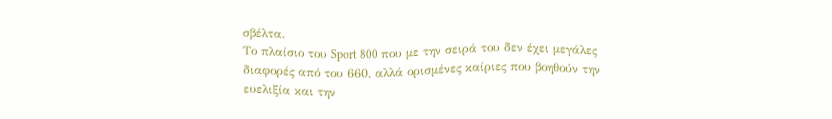σβέλτα.
Το πλαίσιο του Sport 800 που με την σειρά του δεν έχει μεγάλες διαφορές από του 660, αλλά ορισμένες καίριες που βοηθούν την ευελιξία και την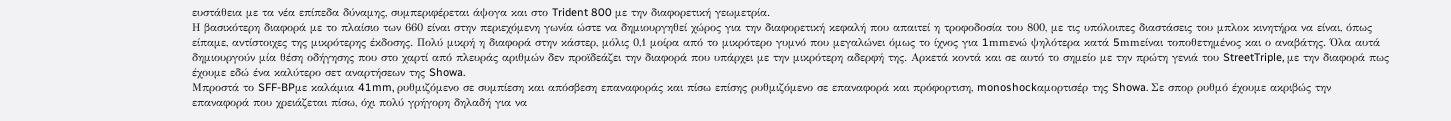ευστάθεια με τα νέα επίπεδα δύναμης, συμπεριφέρεται άψογα και στο Trident 800 με την διαφορετική γεωμετρία.
Η βασικότερη διαφορά με το πλαίσιο των 660 είναι στην περιεχόμενη γωνία ώστε να δημιουργηθεί χώρος για την διαφορετική κεφαλή που απαιτεί η τροφοδοσία του 800, με τις υπόλοιπες διαστάσεις του μπλοκ κινητήρα να είναι, όπως είπαμε, αντίστοιχες της μικρότερης έκδοσης. Πολύ μικρή η διαφορά στην κάστερ, μόλις 0,1 μοίρα από το μικρότερο γυμνό που μεγαλώνει όμως το ίχνος για 1mmενώ ψηλότερα κατά 5mmείναι τοποθετημένος και ο αναβάτης. Όλα αυτά δημιουργούν μία θέση οδήγησης που στο χαρτί από πλευράς αριθμών δεν προϊδεάζει την διαφορά που υπάρχει με την μικρότερη αδερφή της. Αρκετά κοντά και σε αυτό το σημείο με την πρώτη γενιά του StreetTriple, με την διαφορά πως έχουμε εδώ ένα καλύτερο σετ αναρτήσεων της Showa.
Μπροστά το SFF-BPμε καλάμια 41mm, ρυθμιζόμενο σε συμπίεση και απόσβεση επαναφοράς και πίσω επίσης ρυθμιζόμενο σε επαναφορά και πρόφορτιση, monoshockαμορτισέρ της Showa. Σε σπορ ρυθμό έχουμε ακριβώς την επαναφορά που χρειάζεται πίσω, όχι πολύ γρήγορη δηλαδή για να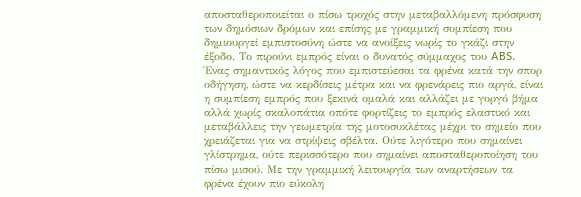αποσταθεροποιείται ο πίσω τροχός στην μεταβαλλόμενη πρόσφυση των δημόσιων δρόμων και επίσης με γραμμική συμπίεση που δημιουργεί εμπιστοσύνη ώστε να ανοίξεις νωρίς το γκάζι στην έξοδο. Το πιρούνι εμπρός είναι ο δυνατός σύμμαχος του ABS. Ένας σημαντικός λόγος που εμπιστεύεσαι τα φρένα κατά την σπορ οδήγηση, ώστε να κερδίσεις μέτρα και να φρενάρεις πιο αργά, είναι η συμπίεση εμπρός που ξεκινά ομαλά και αλλάζει με γοργό βήμα αλλά χωρίς σκαλοπάτια οπότε φορτίζεις το εμπρός ελαστικό και μεταβάλλεις την γεωμετρία της μοτοσυκλέτας μέχρι το σημείο που χρειάζεται για να στρίψεις σβέλτα. Ούτε λιγότερο που σημαίνει γλίστρημα, ούτε περισσότερο που σημαίνει αποσταθεροποίηση του πίσω μισού. Με την γραμμική λειτουργία των αναρτήσεων τα φρένα έχουν πιο εύκολη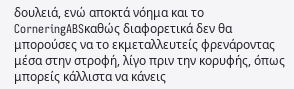δουλειά, ενώ αποκτά νόημα και το CorneringABSκαθώς διαφορετικά δεν θα μπορούσες να το εκμεταλλευτείς φρενάροντας μέσα στην στροφή, λίγο πριν την κορυφής, όπως μπορείς κάλλιστα να κάνεις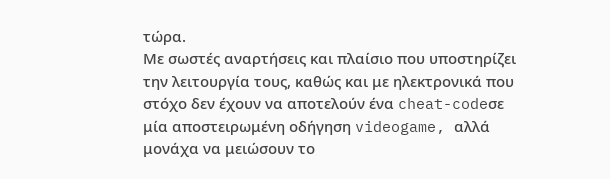τώρα.
Με σωστές αναρτήσεις και πλαίσιο που υποστηρίζει την λειτουργία τους, καθώς και με ηλεκτρονικά που στόχο δεν έχουν να αποτελούν ένα cheat-codeσε μία αποστειρωμένη οδήγηση videogame, αλλά μονάχα να μειώσουν το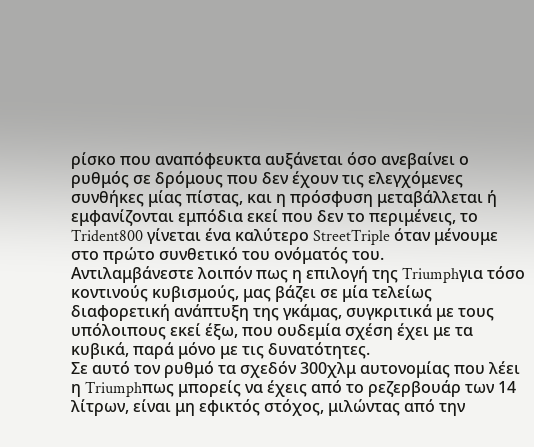ρίσκο που αναπόφευκτα αυξάνεται όσο ανεβαίνει ο ρυθμός σε δρόμους που δεν έχουν τις ελεγχόμενες συνθήκες μίας πίστας, και η πρόσφυση μεταβάλλεται ή εμφανίζονται εμπόδια εκεί που δεν το περιμένεις, το Trident800 γίνεται ένα καλύτερο StreetTriple όταν μένουμε στο πρώτο συνθετικό του ονόματός του.
Αντιλαμβάνεστε λοιπόν πως η επιλογή της Triumphγια τόσο κοντινούς κυβισμούς, μας βάζει σε μία τελείως διαφορετική ανάπτυξη της γκάμας, συγκριτικά με τους υπόλοιπους εκεί έξω, που ουδεμία σχέση έχει με τα κυβικά, παρά μόνο με τις δυνατότητες.
Σε αυτό τον ρυθμό τα σχεδόν 300χλμ αυτονομίας που λέει η Triumphπως μπορείς να έχεις από το ρεζερβουάρ των 14 λίτρων, είναι μη εφικτός στόχος, μιλώντας από την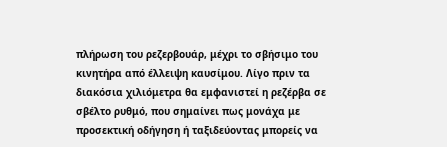πλήρωση του ρεζερβουάρ, μέχρι το σβήσιμο του κινητήρα από έλλειψη καυσίμου. Λίγο πριν τα διακόσια χιλιόμετρα θα εμφανιστεί η ρεζέρβα σε σβέλτο ρυθμό, που σημαίνει πως μονάχα με προσεκτική οδήγηση ή ταξιδεύοντας μπορείς να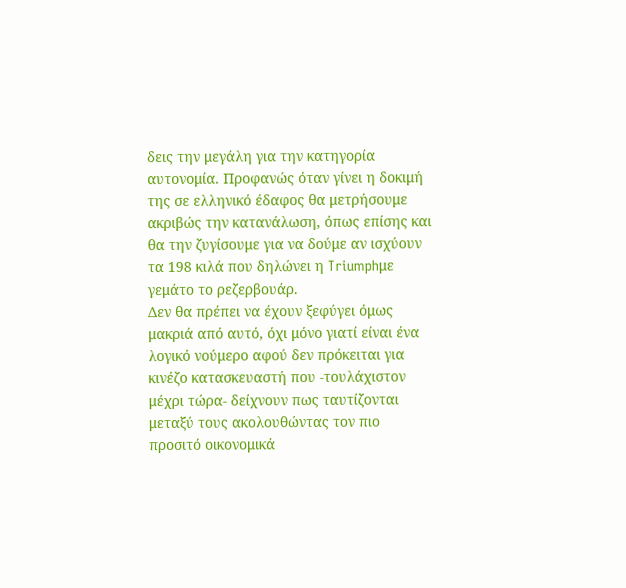δεις την μεγάλη για την κατηγορία αυτονομία. Προφανώς όταν γίνει η δοκιμή της σε ελληνικό έδαφος θα μετρήσουμε ακριβώς την κατανάλωση, όπως επίσης και θα την ζυγίσουμε για να δούμε αν ισχύουν τα 198 κιλά που δηλώνει η Triumphμε γεμάτο το ρεζερβουάρ.
Δεν θα πρέπει να έχουν ξεφύγει όμως μακριά από αυτό, όχι μόνο γιατί είναι ένα λογικό νούμερο αφού δεν πρόκειται για κινέζο κατασκευαστή που -τουλάχιστον μέχρι τώρα- δείχνουν πως ταυτίζονται μεταξύ τους ακολουθώντας τον πιο προσιτό οικονομικά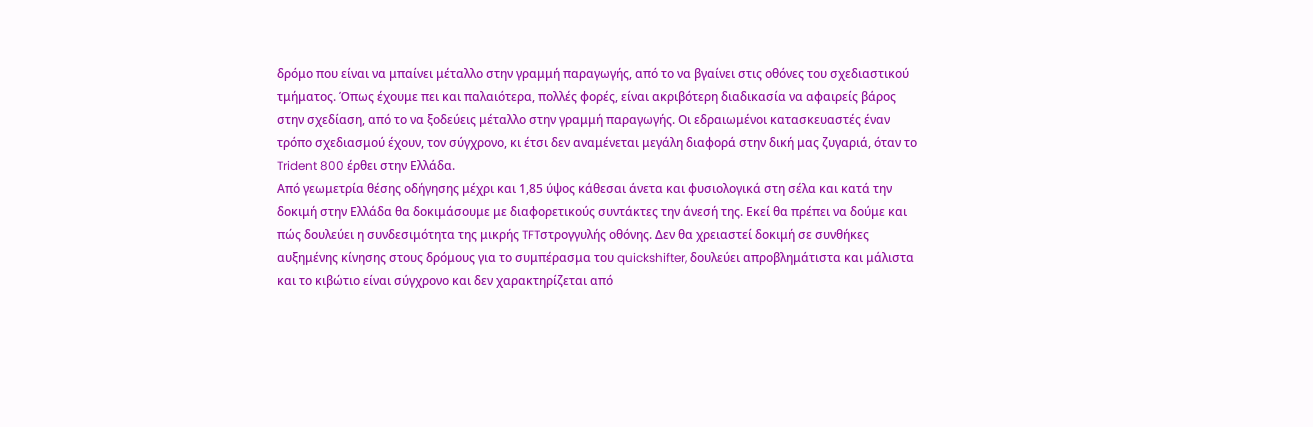δρόμο που είναι να μπαίνει μέταλλο στην γραμμή παραγωγής, από το να βγαίνει στις οθόνες του σχεδιαστικού τμήματος. Όπως έχουμε πει και παλαιότερα, πολλές φορές, είναι ακριβότερη διαδικασία να αφαιρείς βάρος στην σχεδίαση, από το να ξοδεύεις μέταλλο στην γραμμή παραγωγής. Οι εδραιωμένοι κατασκευαστές έναν τρόπο σχεδιασμού έχουν, τον σύγχρονο, κι έτσι δεν αναμένεται μεγάλη διαφορά στην δική μας ζυγαριά, όταν το Trident 800 έρθει στην Ελλάδα.
Από γεωμετρία θέσης οδήγησης μέχρι και 1,85 ύψος κάθεσαι άνετα και φυσιολογικά στη σέλα και κατά την δοκιμή στην Ελλάδα θα δοκιμάσουμε με διαφορετικούς συντάκτες την άνεσή της. Εκεί θα πρέπει να δούμε και πώς δουλεύει η συνδεσιμότητα της μικρής TFTστρογγυλής οθόνης. Δεν θα χρειαστεί δοκιμή σε συνθήκες αυξημένης κίνησης στους δρόμους για το συμπέρασμα του quickshifter, δουλεύει απροβλημάτιστα και μάλιστα και το κιβώτιο είναι σύγχρονο και δεν χαρακτηρίζεται από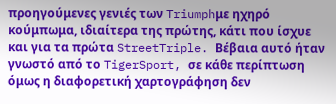προηγούμενες γενιές των Triumphμε ηχηρό κούμπωμα, ιδιαίτερα της πρώτης, κάτι που ίσχυε και για τα πρώτα StreetTriple. Βέβαια αυτό ήταν γνωστό από το TigerSport, σε κάθε περίπτωση όμως η διαφορετική χαρτογράφηση δεν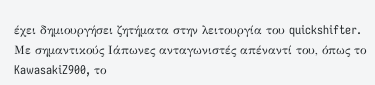έχει δημιουργήσει ζητήματα στην λειτουργία του quickshifter.
Με σημαντικούς Ιάπωνες ανταγωνιστές απέναντί του, όπως το KawasakiZ900, το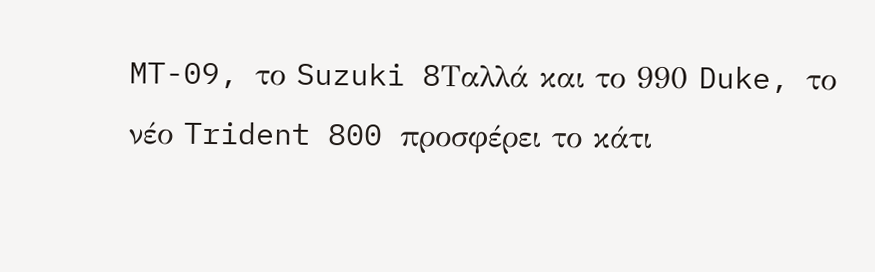MT-09, το Suzuki 8Tαλλά και το 990 Duke, το νέο Trident 800 προσφέρει το κάτι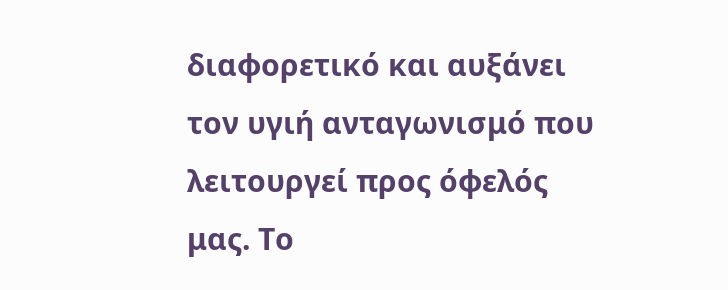διαφορετικό και αυξάνει τον υγιή ανταγωνισμό που λειτουργεί προς όφελός μας. Το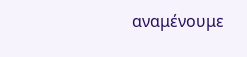αναμένουμε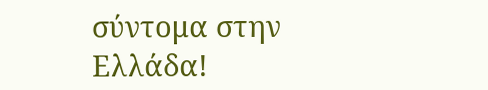σύντομα στην Ελλάδα!